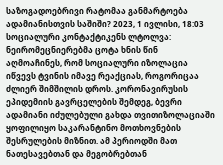საზოგადოებრივი რატომაა განმარტოება ადამიანისთვის საშიში? 2023, 1 ივლისი, 18:03 სოციალური კონტაქტიკენს ლტოლვა: ნეირომეცნიერებმა ცოტა ხნის წინ აღმოაჩინეს, რომ სოციალური იზოლაცია იწვევს ტვინის იმავე რეაქციას, როგორიცაა ძლიერ შიმშილის დროს. კორონავირუსის ეპიდემიის გავრცელების შემდეგ, ბევრი ადამიანი იძულებული გახდა თვითიზოლაციაში ყოფილიყო საკარანტინო მოთხოვნების შესრულების მიზნით. ამ პერიოდში მათ ნათესავებთან და მეგობრებთან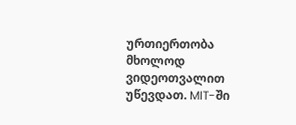ურთიერთობა მხოლოდ ვიდეოთვალით უწევდათ. MIT-ში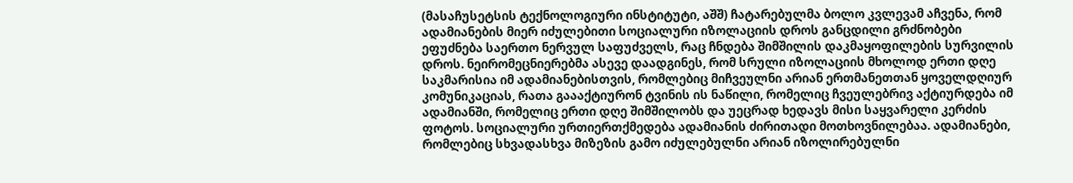(მასაჩუსეტსის ტექნოლოგიური ინსტიტუტი, აშშ) ჩატარებულმა ბოლო კვლევამ აჩვენა, რომ ადამიანების მიერ იძულებითი სოციალური იზოლაციის დროს განცდილი გრძნობები ეფუძნება საერთო ნერვულ საფუძველს, რაც ჩნდება შიმშილის დაკმაყოფილების სურვილის დროს. ნეირომეცნიერებმა ასევე დაადგინეს, რომ სრული იზოლაციის მხოლოდ ერთი დღე საკმარისია იმ ადამიანებისთვის, რომლებიც მიჩვეულნი არიან ერთმანეთთან ყოველდღიურ კომუნიკაციას, რათა გაააქტიურონ ტვინის ის ნაწილი, რომელიც ჩვეულებრივ აქტიურდება იმ ადამიანში, რომელიც ერთი დღე შიმშილობს და უეცრად ხედავს მისი საყვარელი კერძის ფოტოს. სოციალური ურთიერთქმედება ადამიანის ძირითადი მოთხოვნილებაა. ადამიანები, რომლებიც სხვადასხვა მიზეზის გამო იძულებულნი არიან იზოლირებულნი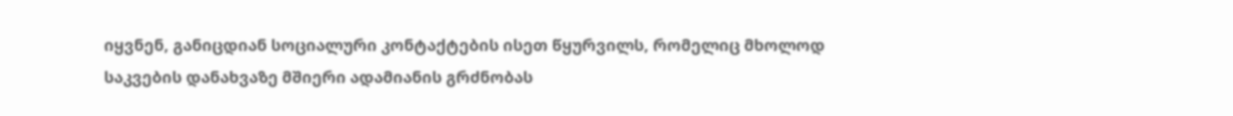იყვნენ, განიცდიან სოციალური კონტაქტების ისეთ წყურვილს, რომელიც მხოლოდ საკვების დანახვაზე მშიერი ადამიანის გრძნობას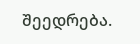შეედრება.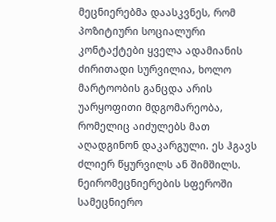მეცნიერებმა დაასკვნეს, რომ პოზიტიური სოციალური კონტაქტები ყველა ადამიანის ძირითადი სურვილია, ხოლო მარტოობის განცდა არის უარყოფითი მდგომარეობა, რომელიც აიძულებს მათ აღადგინონ დაკარგული. ეს ჰგავს ძლიერ წყურვილს ან შიმშილს. ნეირომეცნიერების სფეროში სამეცნიერო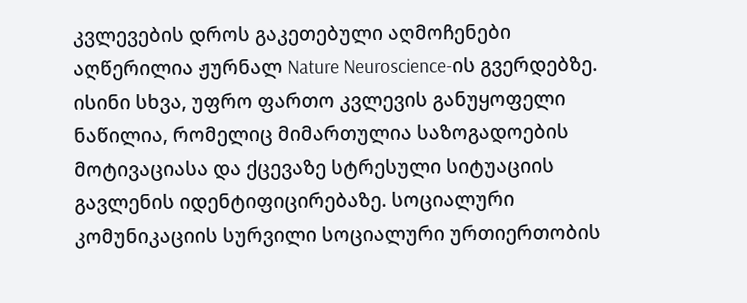კვლევების დროს გაკეთებული აღმოჩენები აღწერილია ჟურნალ Nature Neuroscience-ის გვერდებზე. ისინი სხვა, უფრო ფართო კვლევის განუყოფელი ნაწილია, რომელიც მიმართულია საზოგადოების მოტივაციასა და ქცევაზე სტრესული სიტუაციის გავლენის იდენტიფიცირებაზე. სოციალური კომუნიკაციის სურვილი სოციალური ურთიერთობის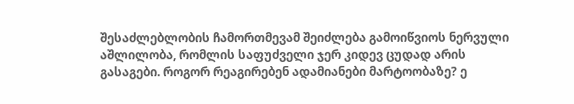შესაძლებლობის ჩამორთმევამ შეიძლება გამოიწვიოს ნერვული აშლილობა, რომლის საფუძველი ჯერ კიდევ ცუდად არის გასაგები. როგორ რეაგირებენ ადამიანები მარტოობაზე? ე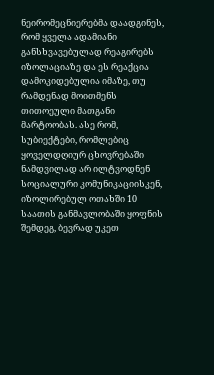ნეირომეცნიერებმა დაადგინეს, რომ ყველა ადამიანი განსხვავებულად რეაგირებს იზოლაციაზე და ეს რეაქცია დამოკიდებულია იმაზე, თუ რამდენად მოითმენს თითოეული მათგანი მარტოობას. ასე რომ, სუბიექტები, რომლებიც ყოველდღიურ ცხოვრებაში ნამდვილად არ ილტვოდნენ სოციალური კომუნიკაციისკენ, იზოლირებულ ოთახში 10 საათის განმავლობაში ყოფნის შემდეგ, ბევრად უკეთ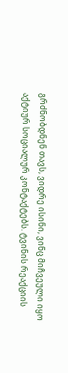გრძნობდნენ თავს, ვიდრე ისინი, ვინც მიჩვეული იყო აქტიურ სოციალურ კონტაქტებს. ტვინის რეაქციის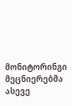მონიტორინგი მეცნიერებმა ასევე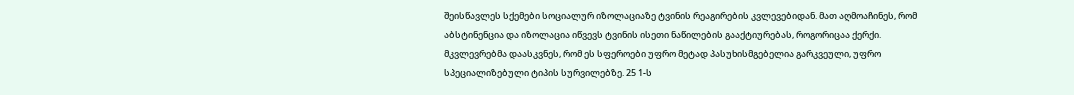შეისწავლეს სქემები სოციალურ იზოლაციაზე ტვინის რეაგირების კვლევებიდან. მათ აღმოაჩინეს, რომ აბსტინენცია და იზოლაცია იწვევს ტვინის ისეთი ნაწილების გააქტიურებას, როგორიცაა ქერქი. მკვლევრებმა დაასკვნეს, რომ ეს სფეროები უფრო მეტად პასუხისმგებელია გარკვეული, უფრო სპეციალიზებული ტიპის სურვილებზე. 25 1-ს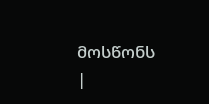მოსწონს
|